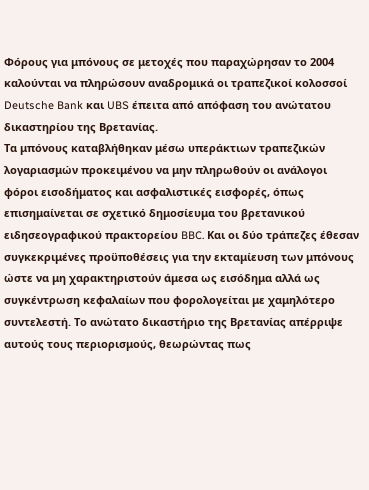Φόρους για μπόνους σε μετοχές που παραχώρησαν το 2004 καλούνται να πληρώσουν αναδρομικά οι τραπεζικοί κολοσσοί Deutsche Bank και UBS έπειτα από απόφαση του ανώτατου δικαστηρίου της Βρετανίας.
Τα μπόνους καταβλήθηκαν μέσω υπεράκτιων τραπεζικών λογαριασμών προκειμένου να μην πληρωθούν οι ανάλογοι φόροι εισοδήματος και ασφαλιστικές εισφορές, όπως επισημαίνεται σε σχετικό δημοσίευμα του βρετανικoύ ειδησεογραφικού πρακτορείου BBC. Και οι δύο τράπεζες έθεσαν συγκεκριμένες προϋποθέσεις για την εκταμίευση των μπόνους ώστε να μη χαρακτηριστούν άμεσα ως εισόδημα αλλά ως συγκέντρωση κεφαλαίων που φορολογείται με χαμηλότερο συντελεστή. Το ανώτατο δικαστήριο της Βρετανίας απέρριψε αυτούς τους περιορισμούς, θεωρώντας πως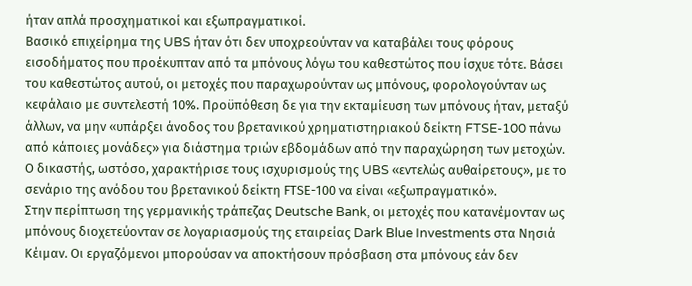ήταν απλά προσχηματικοί και εξωπραγματικοί.
Βασικό επιχείρημα της UBS ήταν ότι δεν υποχρεούνταν να καταβάλει τους φόρους εισοδήματος που προέκυπταν από τα μπόνους λόγω του καθεστώτος που ίσχυε τότε. Βάσει του καθεστώτος αυτού, οι μετοχές που παραχωρούνταν ως μπόνους, φορολογούνταν ως κεφάλαιο με συντελεστή 10%. Προϋπόθεση δε για την εκταμίευση των μπόνους ήταν, μεταξύ άλλων, να μην «υπάρξει άνοδος του βρετανικού χρηματιστηριακού δείκτη FTSE-100 πάνω από κάποιες μονάδες» για διάστημα τριών εβδομάδων από την παραχώρηση των μετοχών. Ο δικαστής, ωστόσο, χαρακτήρισε τους ισχυρισμούς της UBS «εντελώς αυθαίρετους», με το σενάριο της ανόδου του βρετανικού δείκτη FΤSE-100 να είναι «εξωπραγματικό».
Στην περίπτωση της γερμανικής τράπεζας Deutsche Bank, οι μετοχές που κατανέμονταν ως μπόνους διοχετεύονταν σε λογαριασμούς της εταιρείας Dark Blue Investments στα Νησιά Κέιμαν. Οι εργαζόμενοι μπορούσαν να αποκτήσουν πρόσβαση στα μπόνους εάν δεν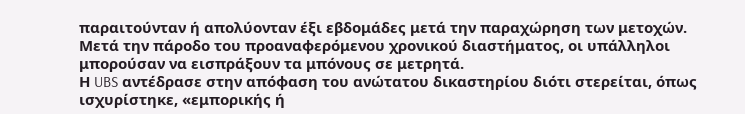παραιτούνταν ή απολύονταν έξι εβδομάδες μετά την παραχώρηση των μετοχών. Μετά την πάροδο του προαναφερόμενου χρονικού διαστήματος, οι υπάλληλοι μπορούσαν να εισπράξουν τα μπόνους σε μετρητά.
Η UBS αντέδρασε στην απόφαση του ανώτατου δικαστηρίου διότι στερείται, όπως ισχυρίστηκε, «εμπορικής ή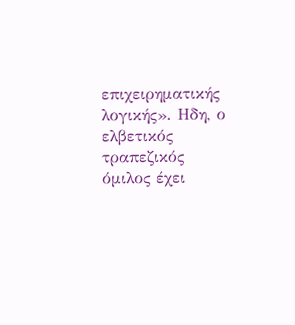επιχειρηματικής λογικής». Ηδη, ο ελβετικός τραπεζικός όμιλος έχει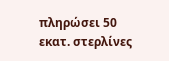πληρώσει 50 εκατ. στερλίνες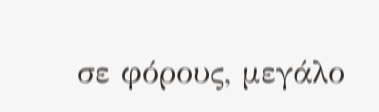σε φόρους, μεγάλο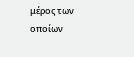μέρος των οποίων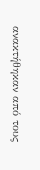ανακτήθηκαν από τους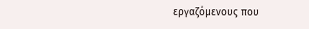εργαζόμενους που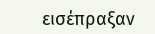εισέπραξαν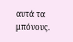αυτά τα μπόνους.